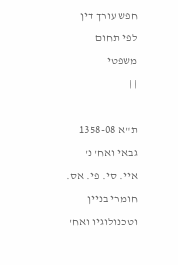חפש עורך דין לפי תחום משפטי
| |

ת"א 1358-08 גבאי ואח' נ' איי. סי. פי. אס. חומרי בניין וטכנולוגיו ואח'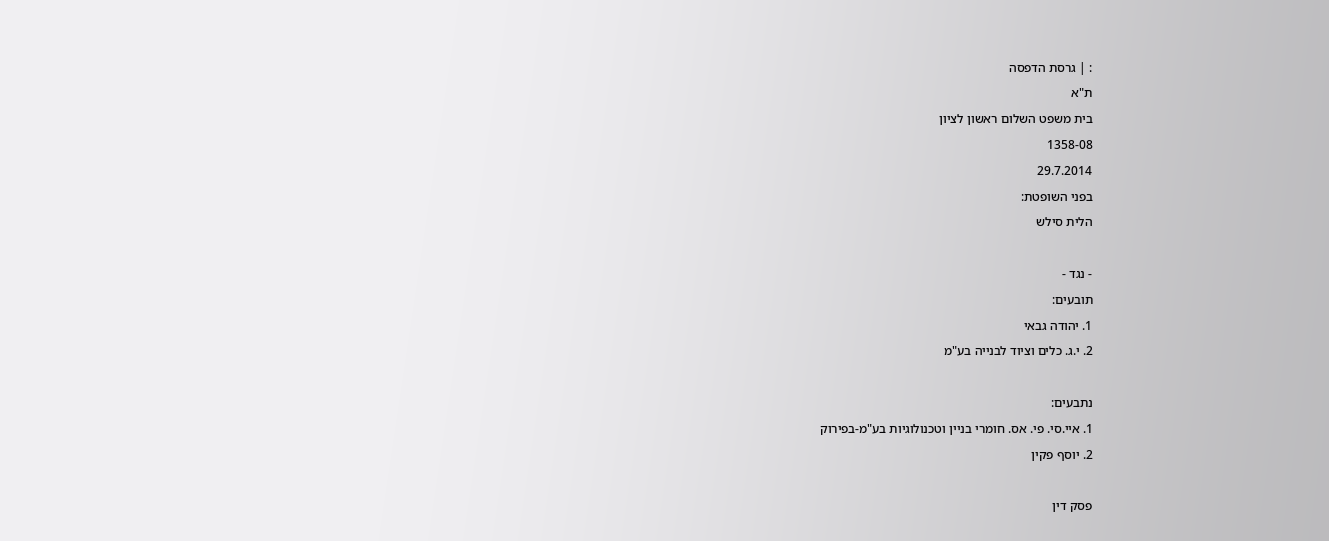: | גרסת הדפסה
ת"א
בית משפט השלום ראשון לציון
1358-08
29.7.2014
בפני השופטת:
הלית סילש

- נגד -
תובעים:
1. יהודה גבאי
2. י.ג. כלים וציוד לבנייה בע"מ

נתבעים:
1. איי.סי. פי. אס. חומרי בניין וטכנולוגיות בע"מ-בפירוק
2. יוסף פקין

פסק דין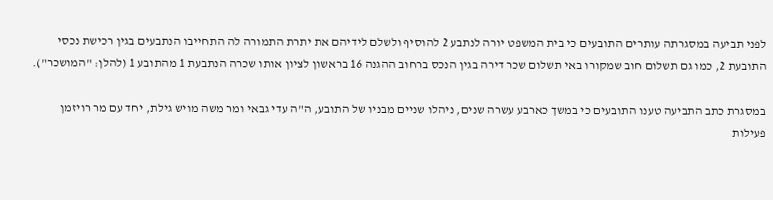לפני תביעה במסגרתה עותרים התובעים כי בית המשפט יורה לנתבע 2 להוסיף ולשלם לידיהם את יתרת התמורה לה התחייבו הנתבעים בגין רכישת נכסי התובעת 2, כמו גם תשלום חוב שמקורו באי תשלום שכר דירה בגין הנכס ברחוב ההגנה 16 בראשון לציון אותו שכרה הנתבעת 1 מהתובע 1 (להלן: "המושכר").

במסגרת כתב התביעה טענו התובעים כי במשך כארבע עשרה שנים, ניהלו שניים מבניו של התובע, ה"ה עדי גבאי ומר משה מויש גילת, יחד עם מר רויזמן פעילות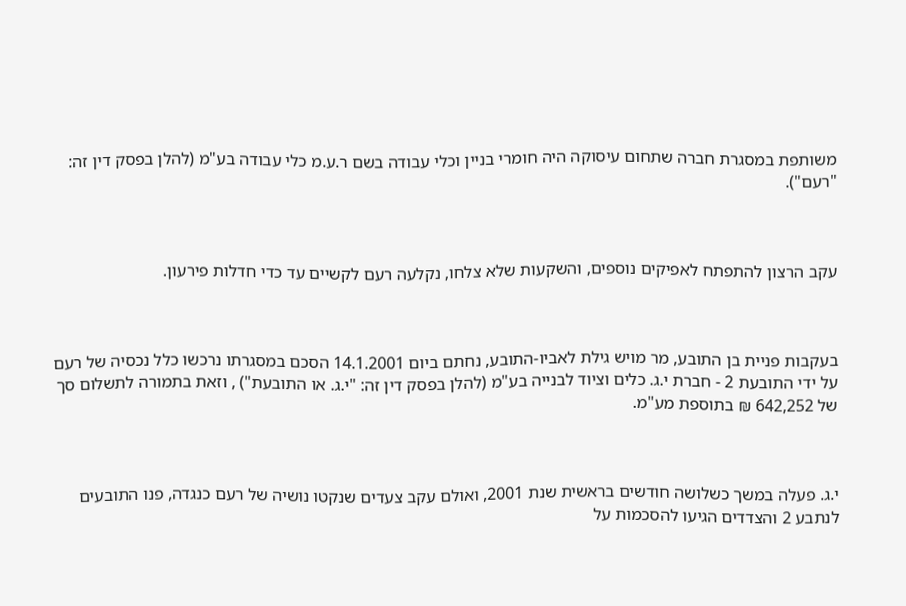משותפת במסגרת חברה שתחום עיסוקה היה חומרי בניין וכלי עבודה בשם ר.ע.מ כלי עבודה בע"מ (להלן בפסק דין זה: "רעם").



עקב הרצון להתפתח לאפיקים נוספים, והשקעות שלא צלחו, נקלעה רעם לקשיים עד כדי חדלות פירעון.



בעקבות פניית בן התובע, מר מויש גילת לאביו-התובע, נחתם ביום 14.1.2001 הסכם במסגרתו נרכשו כלל נכסיה של רעם על ידי התובעת 2 - חברת י.ג. כלים וציוד לבנייה בע"מ (להלן בפסק דין זה: "י.ג. או התובעת") , וזאת בתמורה לתשלום סך של 642,252 ₪ בתוספת מע"מ.



י.ג. פעלה במשך כשלושה חודשים בראשית שנת 2001, ואולם עקב צעדים שנקטו נושיה של רעם כנגדה, פנו התובעים לנתבע 2 והצדדים הגיעו להסכמות על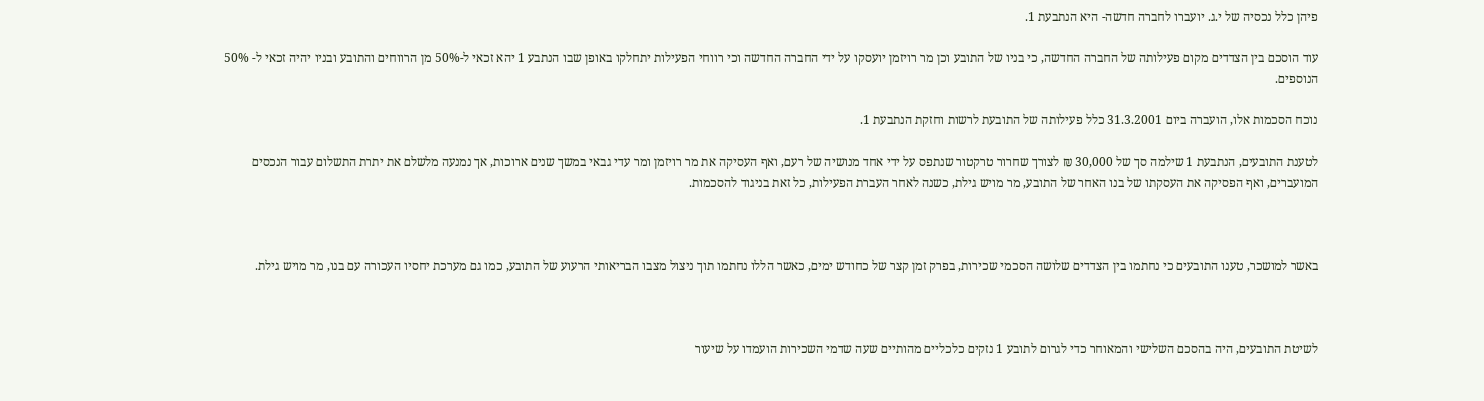פיהן כלל נכסיה של י.ג. יועברו לחברה חדשה- היא הנתבעת 1.

עוד הוסכם בין הצדדים מקום פעילותה של החברה החדשה, כי בניו של התובע וכן מר רויזמן יועסקו על ידי החברה החדשה וכי רווחי הפעילות יתחלקו באופן שבו הנתבע 1 יהא זכאי ל-50% מן הרווחים והתובע ובניו יהיה זכאי ל- 50% הנוספים.

נוכח הסכמות אלו, הועברה ביום 31.3.2001 כלל פעילותה של התובעת לרשות וחזקת הנתבעת 1.

לטענת התובעים, הנתבעת 1 שילמה סך של 30,000 ₪ לצורך שחרור טרקטור שנתפס על ידי אחד מנושיה של רעם, ואף העסיקה את מר רויזמן ומר עדי גבאי במשך שנים ארוכות, אך נמנעה מלשלם את יתרת התשלום עבור הנכסים המועברים, ואף הפסיקה את העסקתו של בנו האחר של התובע, מר מויש גילת, כשנה לאחר העברת הפעילות, כל זאת בניגוד להסכמות.



באשר למושכר, טענו התובעים כי נחתמו בין הצדדים שלושה הסכמי שכירות, בפרק זמן קצר של כחודש ימים, כאשר הללו נחתמו תוך ניצול מצבו הבריאותי הרעוע של התובע, כמו גם מערכת יחסיו העכורה עם בנו, מר מויש גילת.



לשיטת התובעים, היה בהסכם השלישי והמאוחר כדי לגרום לתובע 1 נזקים כלכליים מהותיים שעה שדמי השכירות הועמדו על שיעור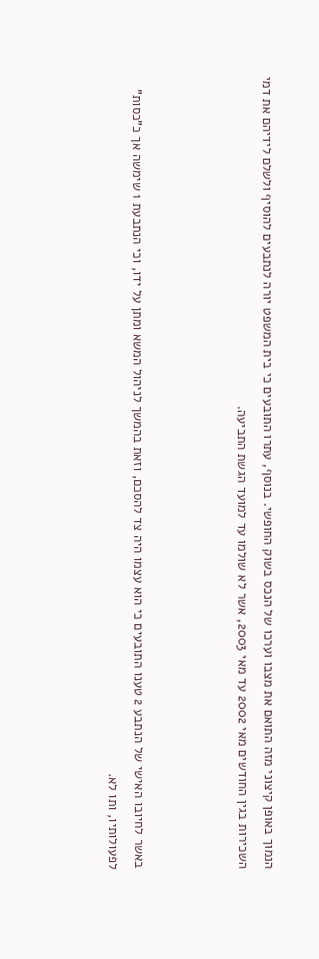הנמוך באופן קיצוני מזה התואם את מצבו וערכו של הנכס בשוק החופשי. בנוסף, עתרו התובעים כי בית המשפט יורה לנתבעים להוסיף ולשלם לידיהם את דמי השכירות בגין החודשים מאי 2002 עד מאי 2003, אשר לא שולמו עד למועד הגשת התביעה.



באשר לחיובו האישי של הנתבע 2 טענו התובעים כי הוא עצמו היה צד להסכם, וזאת בהמשך לניהול המשא ומתן על ידו, וכי הנתבעת 1 שימשה אך כ"כסות" לפעולותיו, ותו לא.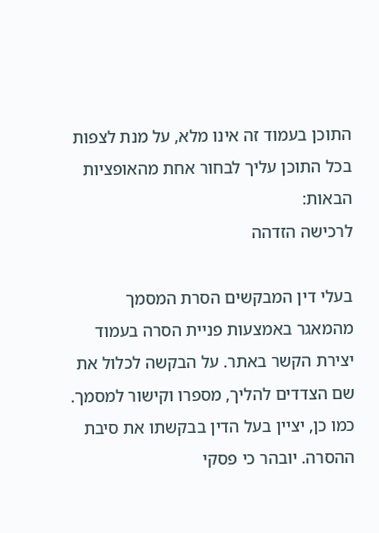התוכן בעמוד זה אינו מלא, על מנת לצפות בכל התוכן עליך לבחור אחת מהאופציות הבאות:
לרכישה הזדהה

בעלי דין המבקשים הסרת המסמך מהמאגר באמצעות פניית הסרה בעמוד יצירת הקשר באתר. על הבקשה לכלול את שם הצדדים להליך, מספרו וקישור למסמך. כמו כן, יציין בעל הדין בבקשתו את סיבת ההסרה. יובהר כי פסקי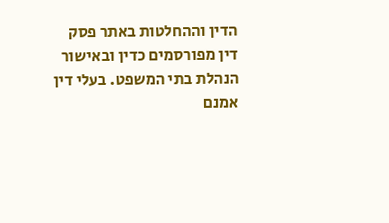הדין וההחלטות באתר פסק דין מפורסמים כדין ובאישור הנהלת בתי המשפט. בעלי דין אמנם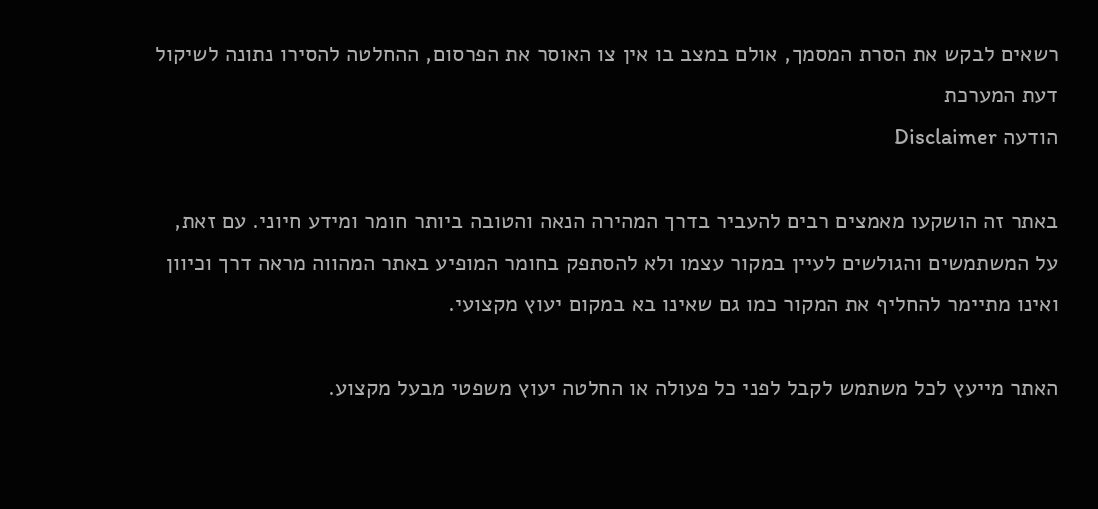רשאים לבקש את הסרת המסמך, אולם במצב בו אין צו האוסר את הפרסום, ההחלטה להסירו נתונה לשיקול דעת המערכת
הודעה Disclaimer

באתר זה הושקעו מאמצים רבים להעביר בדרך המהירה הנאה והטובה ביותר חומר ומידע חיוני. עם זאת, על המשתמשים והגולשים לעיין במקור עצמו ולא להסתפק בחומר המופיע באתר המהווה מראה דרך וכיוון ואינו מתיימר להחליף את המקור כמו גם שאינו בא במקום יעוץ מקצועי.

האתר מייעץ לכל משתמש לקבל לפני כל פעולה או החלטה יעוץ משפטי מבעל מקצוע.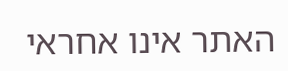האתר אינו אחראי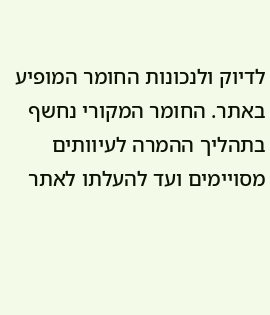לדיוק ולנכונות החומר המופיע באתר. החומר המקורי נחשף בתהליך ההמרה לעיוותים מסויימים ועד להעלתו לאתר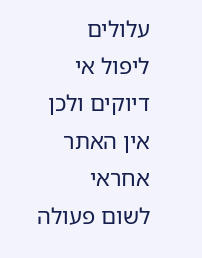עלולים ליפול אי דיוקים ולכן אין האתר אחראי לשום פעולה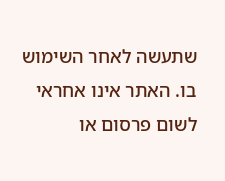שתעשה לאחר השימוש בו. האתר אינו אחראי לשום פרסום או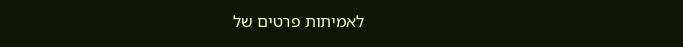לאמיתות פרטים של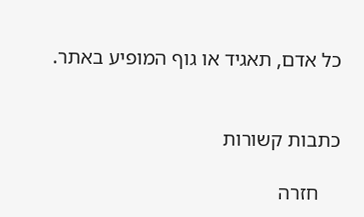כל אדם, תאגיד או גוף המופיע באתר.


כתבות קשורות

    חזרה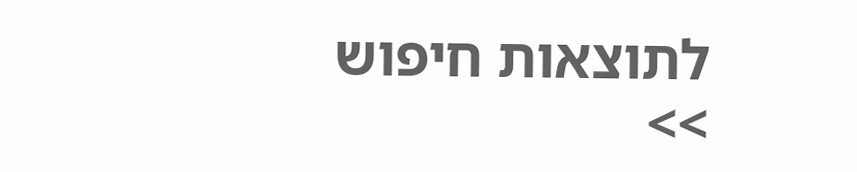לתוצאות חיפוש >>